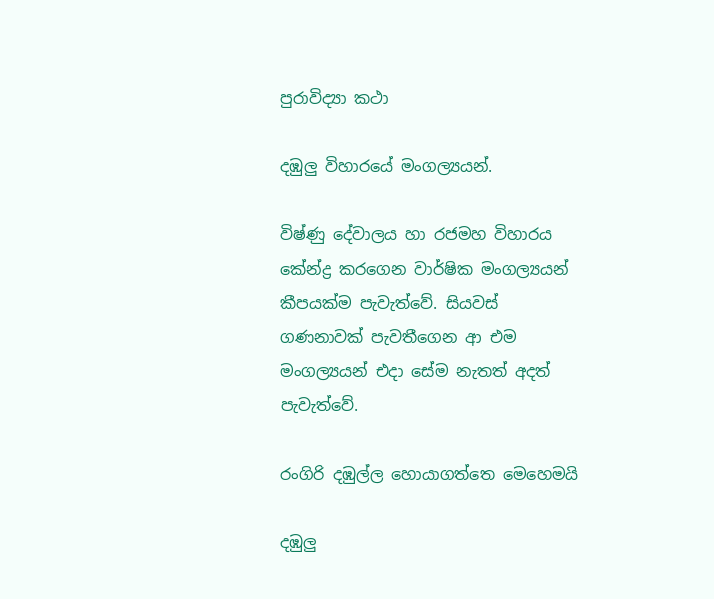පුරාවිද්‍යා කථා

දඹුලු විහාරයේ මංගල්‍යයන්.

විෂ්ණු දේවාලය හා රජමහ විහාරය කේන්ද්‍ර කරගෙන වාර්ෂික මංගල්‍යයන් කීපයක්ම පැවැත්වේ. සියවස් ගණනාවක් පැවතීගෙන ආ එම මංගල්‍යයන් එදා සේම නැතත් අදත් පැවැත්වේ.

රංගිරි දඹුල්ල හොයාගත්තෙ මෙහෙමයි

දඹුලු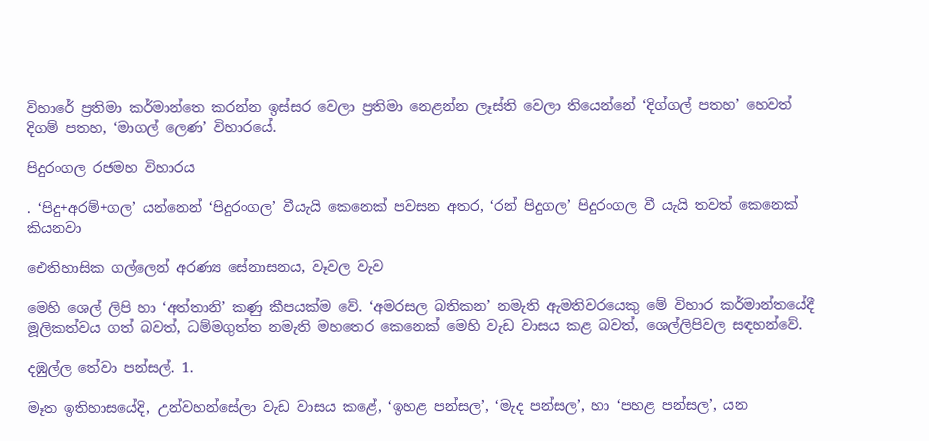විහාරේ ප්‍රතිමා කර්මාන්තෙ කරන්න ඉස්සර වෙලා ප්‍රතිමා නෙළන්න ලෑස්ති වෙලා තියෙන්නේ ‘දිග්ගල් පතහ’ හෙවත් දිගම් පතහ, ‘මාගල් ලෙණ’ විහාරයේ.

පිදුරංගල රජමහ විහාරය

. ‘පිදු+අරම්+ගල’ යන්නෙන් ‘පිදුරංගල’ වීයැයි කෙනෙක් පවසන අතර, ‘රන් පිදුගල’ පිදුරංගල වී යැයි තවත් කෙනෙක් කියනවා

ඓතිහාසික ගල්ලෙන් අරණ්‍ය සේනාසනය, වෑවල වැව

මෙහි ශෙල් ලිපි හා ‘අත්තානි’ කණු කීපයක්ම වේ. ‘අමරසල බතිකන’ නමැති ඇමතිවරයෙකු මේ විහාර කර්මාන්තයේදී මූලිකත්වය ගත් බවත්, ධම්මගුත්ත නමැති මහතෙර කෙනෙක් මෙහි වැඩ වාසය කළ බවත්, ශෙල්ලිපිවල සඳහන්වේ.

දඹුල්ල තේවා පන්සල්. 1.

මෑත ඉතිහාසයේදි, උන්වහන්සේලා වැඩ වාසය කළේ, ‘ඉහළ පන්සල’, ‘මැද පන්සල’, හා ‘පහළ පන්සල’, යන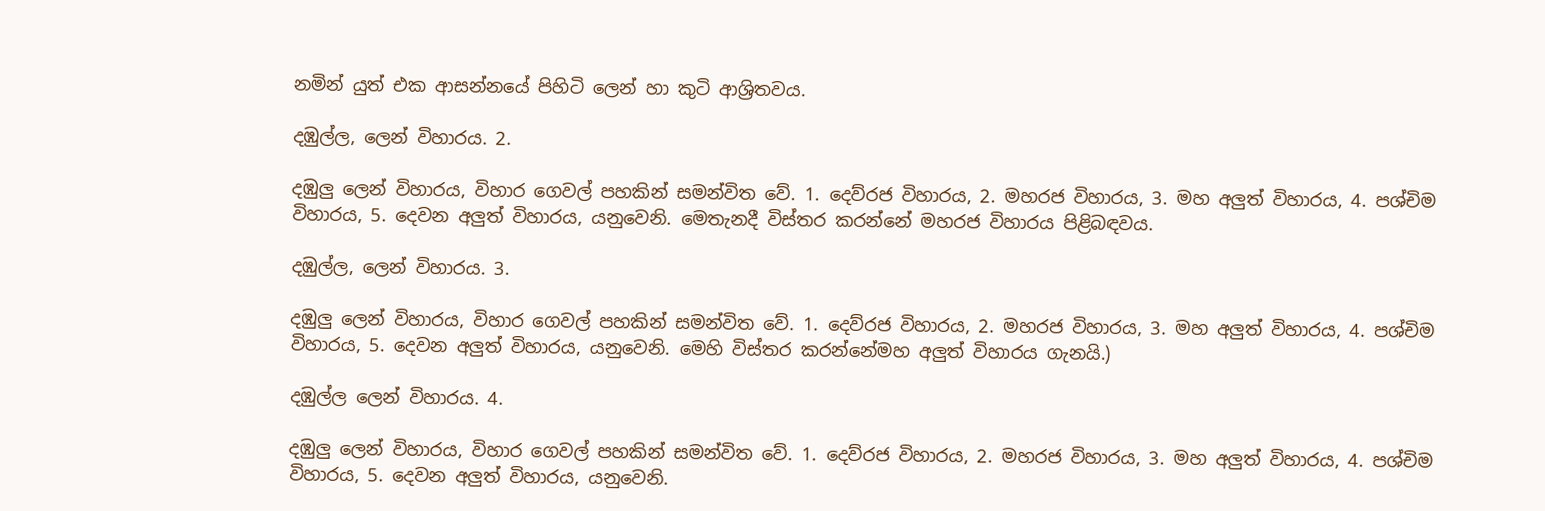නමින් යුත් එක ආසන්නයේ පිහිටි ලෙන් හා කුටි ආශ්‍රිතවය.

දඹුල්ල, ලෙන් විහාරය. 2.

දඹුලු ලෙන් විහාරය, විහාර ගෙවල් පහකින් සමන්විත වේ. 1. දෙව්රජ විහාරය, 2. මහරජ විහාරය, 3. මහ අලුත් විහාරය, 4. පශ්චිම විහාරය, 5. දෙවන අලුත් විහාරය, යනුවෙනි. මෙතැනදී විස්තර කරන්නේ මහරජ විහාරය පිළිබඳවය.

දඹුල්ල, ලෙන් විහාරය. 3.

දඹුලු ලෙන් විහාරය, විහාර ගෙවල් පහකින් සමන්විත වේ. 1. දෙව්රජ විහාරය, 2. මහරජ විහාරය, 3. මහ අලුත් විහාරය, 4. පශ්චිම විහාරය, 5. දෙවන අලුත් විහාරය, යනුවෙනි. මෙහි විස්තර කරන්නේමහ අලුත් විහාරය ගැනයි.)

දඹුල්ල ලෙන් විහාරය. 4.

දඹුලු ලෙන් විහාරය, විහාර ගෙවල් පහකින් සමන්විත වේ. 1. දෙව්රජ විහාරය, 2. මහරජ විහාරය, 3. මහ අලුත් විහාරය, 4. පශ්චිම විහාරය, 5. දෙවන අලුත් විහාරය, යනුවෙනි.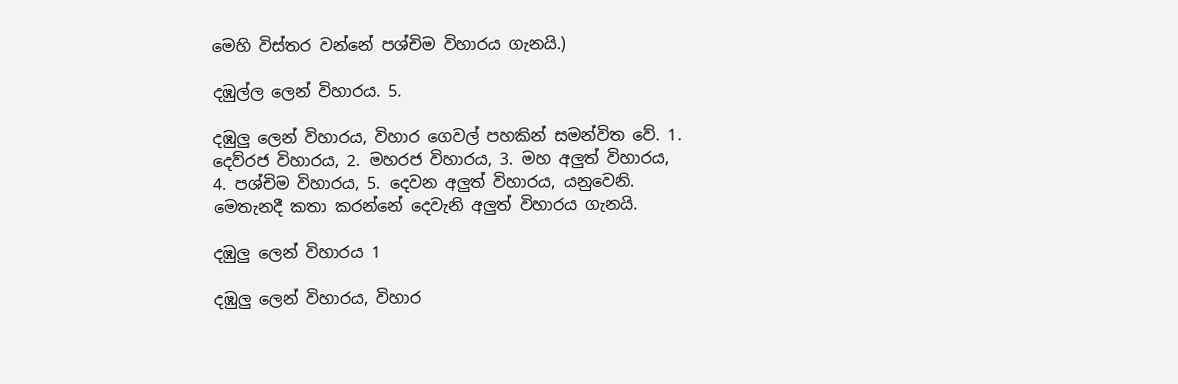මෙහි විස්තර වන්නේ පශ්චිම විහාරය ගැනයි.)

දඹුල්ල ලෙන් විහාරය. 5.

දඹුලු ලෙන් විහාරය, විහාර ගෙවල් පහකින් සමන්විත වේ. 1. දෙව්රජ විහාරය, 2. මහරජ විහාරය, 3. මහ අලුත් විහාරය, 4. පශ්චිම විහාරය, 5. දෙවන අලුත් විහාරය, යනුවෙනි. මෙතැනදී කතා කරන්නේ දෙවැනි අලුත් විහාරය ගැනයි.

දඹුලු ලෙන් විහාරය 1

දඹුලු ලෙන් විහාරය, විහාර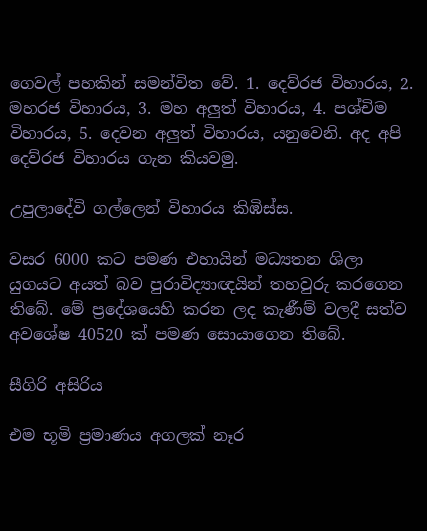ගෙවල් පහකින් සමන්විත වේ. 1. දෙව්රජ විහාරය, 2. මහරජ විහාරය, 3. මහ අලුත් විහාරය, 4. පශ්චිම විහාරය, 5. දෙවන අලුත් විහාරය, යනුවෙනි. අද අපි දෙව්රජ විහාරය ගැන කියවමු.

උපුලාදේවි ගල්ලෙන් විහාරය කිඹිස්ස.

වසර 6000 කට පමණ එහායින් මධ්‍යතන ශිලා යුගයට අයත් බව පුරාවිද්‍යාඥයින් තහවුරු කරගෙන තිබේ. මේ ප්‍රදේශයෙහි කරන ලද කැණීම් වලදී සත්ව අවශේෂ 40520 ක් පමණ සොයාගෙන තිබේ.

සීගිරි අසිරිය

එම භූමි ප්‍රමාණය අගලක් නෑර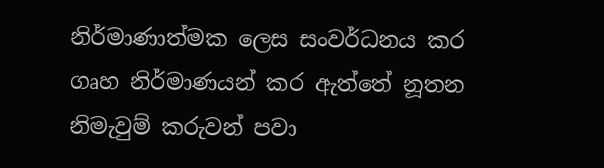නිර්මාණාත්මක ලෙස සංවර්ධනය කර ගෘහ නිර්මාණයන් කර ඇත්තේ නූතන නිමැවුම් කරුවන් පවා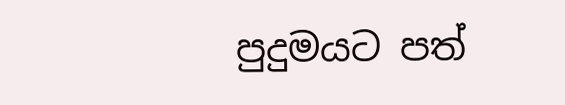පුදුමයට පත්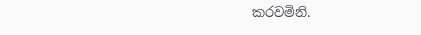කරවමිනි.